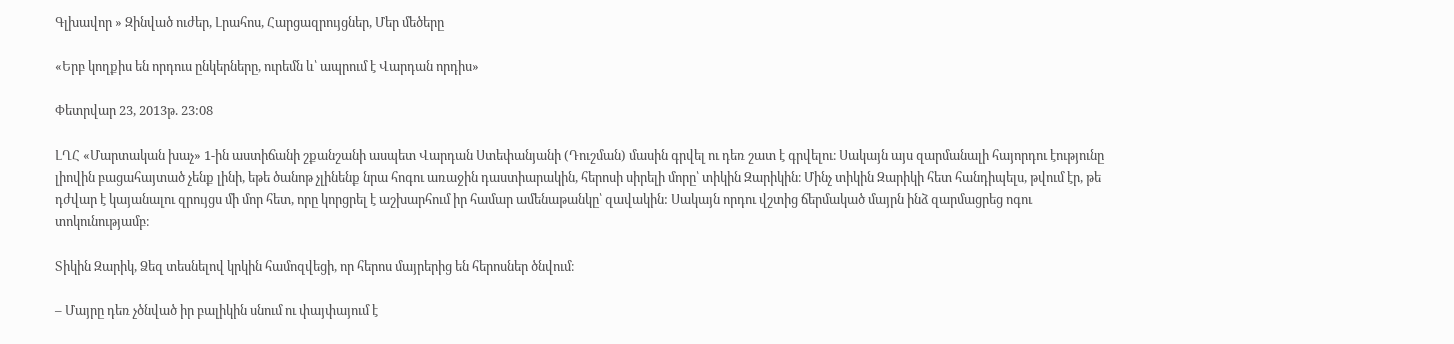Գլխավոր » Զինված ուժեր, Լրահոս, Հարցազրույցներ, Մեր մեծերը

«Երբ կողքիս են որդուս ընկերները, ուրեմն և՝ ապրում է Վարդան որդիս»

Փետրվար 23, 2013թ. 23:08

ԼՂՀ «Մարտական խաչ» 1-ին աստիճանի շքանշանի ասպետ Վարդան Ստեփանյանի (Դուշման) մասին գրվել ու դեռ շատ է գրվելու։ Սակայն այս զարմանալի հայորդու էությունը լիովին բացահայտած չենք լինի, եթե ծանոթ չլինենք նրա հոգու առաջին դաստիարակին, հերոսի սիրելի մորը՝ տիկին Զարիկին։ Մինչ տիկին Զարիկի հետ հանդիպելս, թվում էր, թե դժվար է կայանալու զրույցս մի մոր հետ, որը կորցրել է աշխարհում իր համար ամենաթանկը՝ զավակին: Սակայն որդու վշտից ճերմակած մայրն ինձ զարմացրեց ոգու տոկունությամբ։

Տիկին Զարիկ, Ձեզ տեսնելով կրկին համոզվեցի, որ հերոս մայրերից են հերոսներ ծնվում։

– Մայրը դեռ չծնված իր բալիկին սնում ու փայփայում է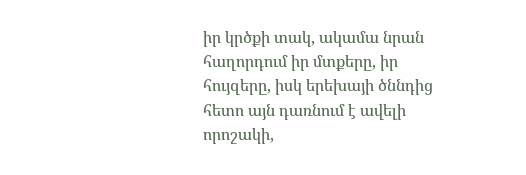իր կրծքի տակ, ակամա նրան հաղորդում իր մտքերը, իր հույզերը, իսկ երեխայի ծննդից հետո այն դառնում է ավելի որոշակի,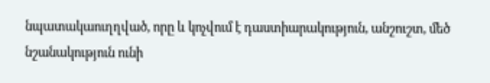նպատակաուղղված, որը և կոչվում է դաստիարակություն, անշուշտ, մեծ նշանակություն ունի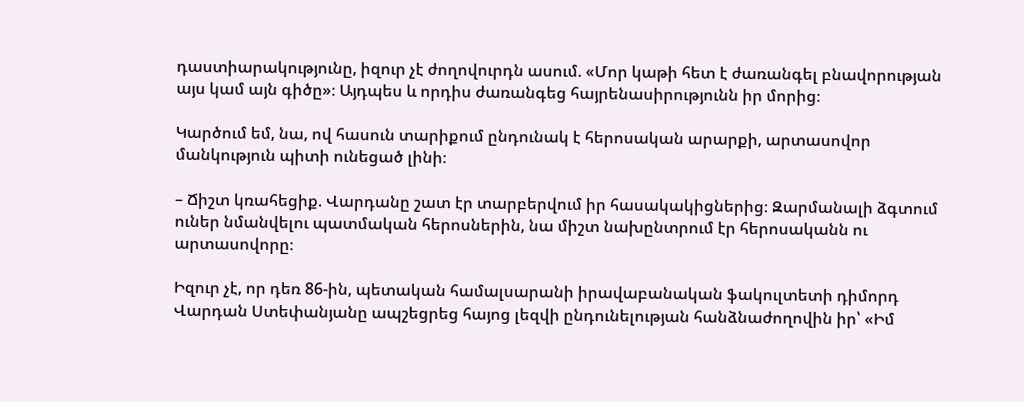դաստիարակությունը, իզուր չէ ժողովուրդն ասում. «Մոր կաթի հետ է ժառանգել բնավորության այս կամ այն գիծը»։ Այդպես և որդիս ժառանգեց հայրենասիրությունն իր մորից։

Կարծում եմ, նա, ով հասուն տարիքում ընդունակ է հերոսական արարքի, արտասովոր մանկություն պիտի ունեցած լինի։

– Ճիշտ կռահեցիք. Վարդանը շատ էր տարբերվում իր հասակակիցներից։ Զարմանալի ձգտում ուներ նմանվելու պատմական հերոսներին, նա միշտ նախընտրում էր հերոսականն ու արտասովորը։

Իզուր չէ, որ դեռ 86-ին, պետական համալսարանի իրավաբանական ֆակուլտետի դիմորդ Վարդան Ստեփանյանը ապշեցրեց հայոց լեզվի ընդունելության հանձնաժողովին իր՝ «Իմ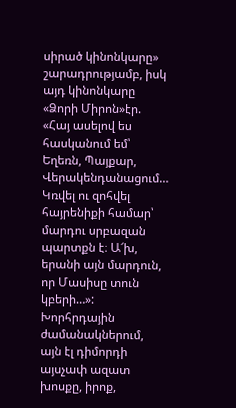սիրած կինոնկարը» շարադրությամբ, իսկ այդ կինոնկարը «Ձորի Միրոն»էր. «Հայ ասելով ես հասկանում եմ՝ Եղեռն, Պայքար, Վերակենդանացում… Կռվել ու զոհվել հայրենիքի համար՝ մարդու սրբազան պարտքն է։ Ա՜խ, երանի այն մարդուն, որ Մասիսը տուն կբերի…»: Խորհրդային ժամանակներում, այն էլ դիմորդի այսչափ ազատ խոսքը, իրոք,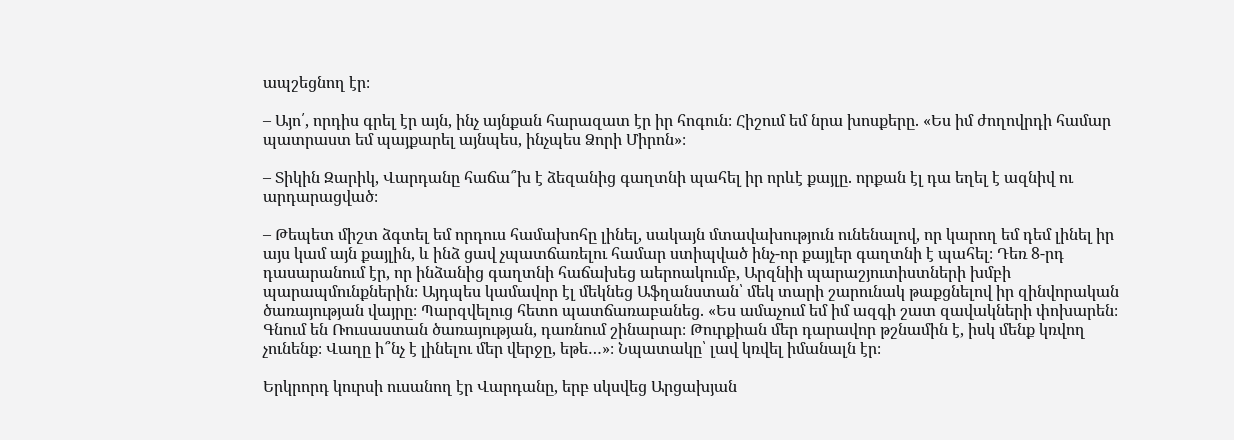ապշեցնող էր։

– Այո՛, որդիս գրել էր այն, ինչ այնքան հարազատ էր իր հոգուն։ Հիշում եմ նրա խոսքերը. «Ես իմ ժողովրդի համար պատրաստ եմ պայքարել այնպես, ինչպես Ձորի Միրոն»։

– Տիկին Զարիկ, Վարդանը հաճա՞խ է ձեզանից գաղտնի պահել իր որևէ քայլը. որքան էլ դա եղել է ազնիվ ու արդարացված։

– Թեպետ միշտ ձգտել եմ որդուս համախոհը լինել, սակայն մտավախություն ունենալով, որ կարող եմ դեմ լինել իր այս կամ այն քայլին, և ինձ ցավ չպատճառելու համար ստիպված ինչ-որ քայլեր գաղտնի է պահել։ Դեռ 8-րդ դասարանում էր, որ ինձանից գաղտնի հաճախեց աերոակումբ, Արզնիի պարաշյուտիստների խմբի պարապմունքներին։ Այդպես կամավոր էլ մեկնեց Աֆղանստան՝ մեկ տարի շարունակ թաքցնելով իր զինվորական ծառայության վայրը։ Պարզվելուց հետո պատճառաբանեց. «Ես ամաչում եմ իմ ազգի շատ զավակների փոխարեն։ Գնում են Ռուսաստան ծառայության, դառնում շինարար։ Թուրքիան մեր դարավոր թշնամին է, իսկ մենք կռվող չունենք։ Վաղը ի՞նչ է լինելու մեր վերջը, եթե…»։ Նպատակը՝ լավ կռվել իմանալն էր։

Երկրորդ կուրսի ուսանող էր Վարդանը, երբ սկսվեց Արցախյան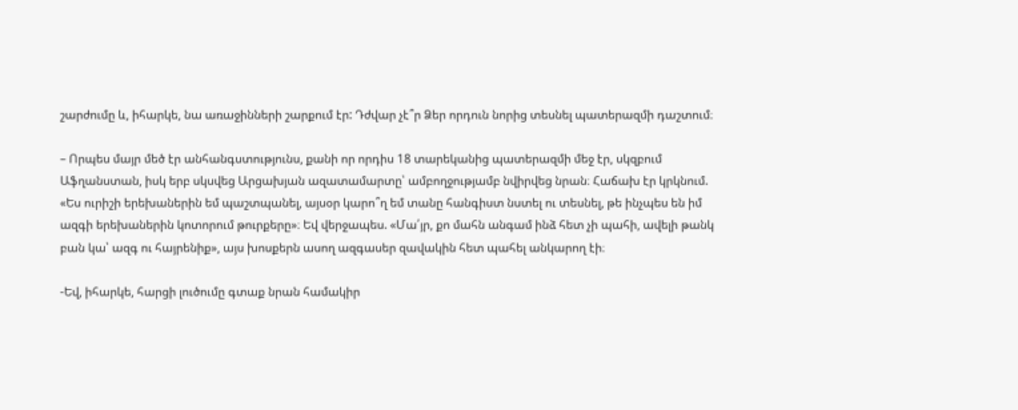շարժումը և, իհարկե, նա առաջինների շարքում էր: Դժվար չէ՞ր Ձեր որդուն նորից տեսնել պատերազմի դաշտում։

– Որպես մայր մեծ էր անհանգստությունս, քանի որ որդիս 18 տարեկանից պատերազմի մեջ էր, սկզբում Աֆղանստան, իսկ երբ սկսվեց Արցախյան ազատամարտը՝ ամբողջությամբ նվիրվեց նրան։ Հաճախ էր կրկնում. «Ես ուրիշի երեխաներին եմ պաշտպանել, այսօր կարո՞ղ եմ տանը հանգիստ նստել ու տեսնել, թե ինչպես են իմ ազգի երեխաներին կոտորում թուրքերը»։ Եվ վերջապես. «Մա՛յր, քո մահն անգամ ինձ հետ չի պահի, ավելի թանկ բան կա՝ ազգ ու հայրենիք», այս խոսքերն ասող ազգասեր զավակին հետ պահել անկարող էի։

-Եվ, իհարկե, հարցի լուծումը գտաք նրան համակիր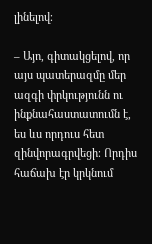լինելով։

– Այո, գիտակցելով, որ այս պատերազմը մեր ազգի փրկությունն ու ինքնահաստատումն է, ես ևս որդուս հետ զինվորագրվեցի։ Որդիս հաճախ էր կրկնում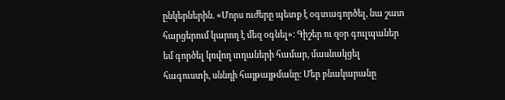ընկերներին. «Մորս ուժերը պետք է օգտագործել, նա շատ հարցերում կարող է մեզ օգնել»։ Գիշեր ու զօր գուլպաներ եմ գործել կռվող տղաների համար, մասնակցել հագուստի, սննդի հայթայթմանը։ Մեր բնակարանը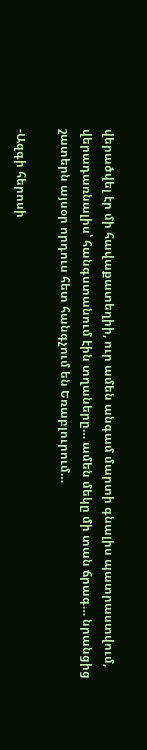վերածվել էր մի հավաքատեղիի, ուր ամեն անգամ մարտի գնալիս պատրաստվում, վերադառնալիս՝ հանգստանում էին տղաները… ամեն մեկը մի տան ճրագ… նրանցից շատերն այսօր որդուս հետ հանգչում են Եռաբլուրում…

-Ազգի հերոսի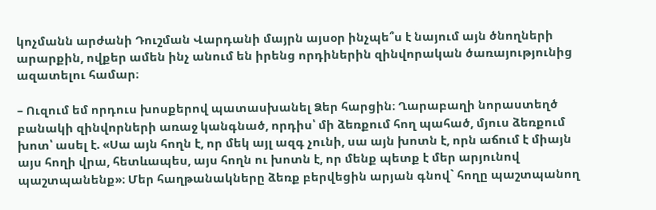կոչմանն արժանի Դուշման Վարդանի մայրն այսօր ինչպե՞ս է նայում այն ծնողների արարքին, ովքեր ամեն ինչ անում են իրենց որդիներին զինվորական ծառայությունից ազատելու համար։

– Ուզում եմ որդուս խոսքերով պատասխանել Ձեր հարցին։ Ղարաբաղի նորաստեղծ բանակի զինվորների առաջ կանգնած, որդիս՝ մի ձեռքում հող պահած, մյուս ձեռքում խոտ՝ ասել է. «Սա այն հողն է, որ մեկ այլ ազգ չունի, սա այն խոտն է, որն աճում է միայն այս հողի վրա, հետևապես, այս հողն ու խոտն է, որ մենք պետք է մեր արյունով պաշտպանենք»։ Մեր հաղթանակները ձեռք բերվեցին արյան գնով` հողը պաշտպանող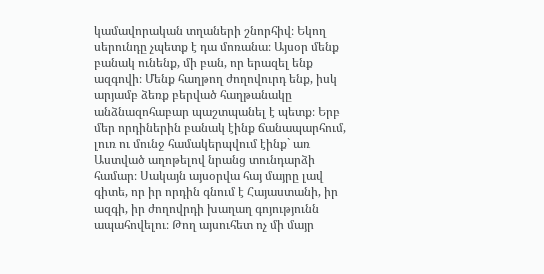կամավորական տղաների շնորհիվ։ Եկող սերունդը չպետք է դա մոռանա։ Այսօր մենք բանակ ունենք, մի բան, որ երազել ենք ազգովի։ Մենք հաղթող ժողովուրդ ենք, իսկ արյամբ ձեռք բերված հաղթանակը անձնազոհաբար պաշտպանել է պետք։ Երբ մեր որդիներին բանակ էինք ճանապարհում, լուռ ու մունջ համակերպվում էինք` առ Աստված աղոթելով նրանց տունդարձի համար։ Սակայն այսօրվա հայ մայրը լավ գիտե, որ իր որդին գնում է Հայաստանի, իր ազգի, իր ժողովրդի խաղաղ գոյությունն ապահովելու։ Թող այսուհետ ոչ մի մայր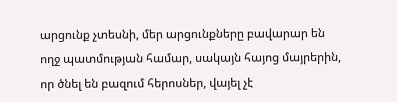արցունք չտեսնի, մեր արցունքները բավարար են ողջ պատմության համար, սակայն հայոց մայրերին, որ ծնել են բազում հերոսներ, վայել չէ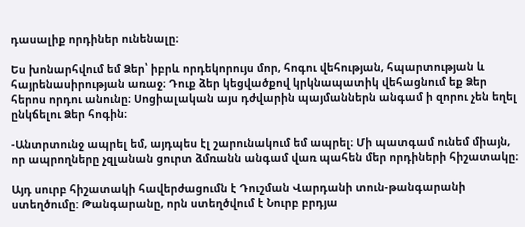դասալիք որդիներ ունենալը։

Ես խոնարհվում եմ Ձեր՝ իբրև որդեկորույս մոր, հոգու վեհության, հպարտության և հայրենասիրության առաջ։ Դուք ձեր կեցվածքով կրկնապատիկ վեհացնում եք Ձեր հերոս որդու անունը։ Սոցիալական այս դժվարին պայմաններն անգամ ի զորու չեն եղել ընկճելու Ձեր հոգին։

-Անտրտունջ ապրել եմ, այդպես էլ շարունակում եմ ապրել։ Մի պատգամ ունեմ միայն, որ ապրողները չզլանան ցուրտ ձմռանն անգամ վառ պահեն մեր որդիների հիշատակը։

Այդ սուրբ հիշատակի հավերժացումն է Դուշման Վարդանի տուն-թանգարանի ստեղծումը: Թանգարանը, որն ստեղծվում է Նուրբ բրդյա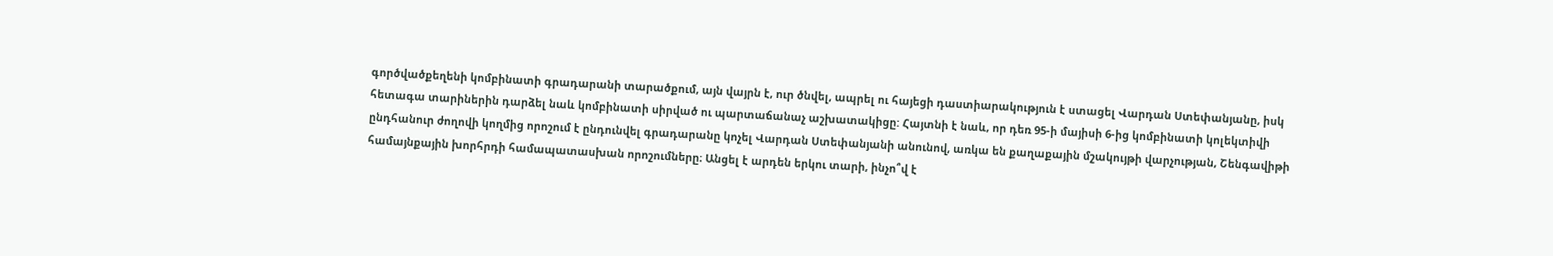գործվածքեղենի կոմբինատի գրադարանի տարածքում, այն վայրն է, ուր ծնվել, ապրել ու հայեցի դաստիարակություն է ստացել Վարդան Ստեփանյանը, իսկ հետագա տարիներին դարձել նաև կոմբինատի սիրված ու պարտաճանաչ աշխատակիցը: Հայտնի է նաև, որ դեռ 95-ի մայիսի 6-ից կոմբինատի կոլեկտիվի ընդհանուր ժողովի կողմից որոշում է ընդունվել գրադարանը կոչել Վարդան Ստեփանյանի անունով, առկա են քաղաքային մշակույթի վարչության, Շենգավիթի համայնքային խորհրդի համապատասխան որոշումները։ Անցել է արդեն երկու տարի, ինչո՞վ է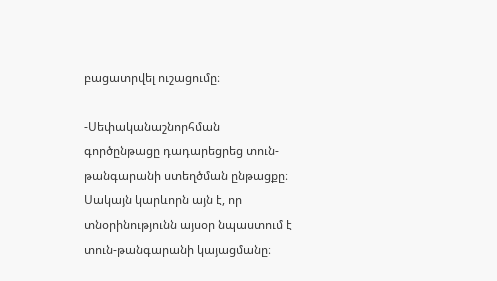բացատրվել ուշացումը։

-Սեփականաշնորհման գործընթացը դադարեցրեց տուն-թանգարանի ստեղծման ընթացքը։ Սակայն կարևորն այն է, որ տնօրինությունն այսօր նպաստում է տուն-թանգարանի կայացմանը։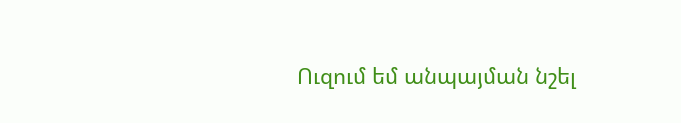Ուզում եմ անպայման նշել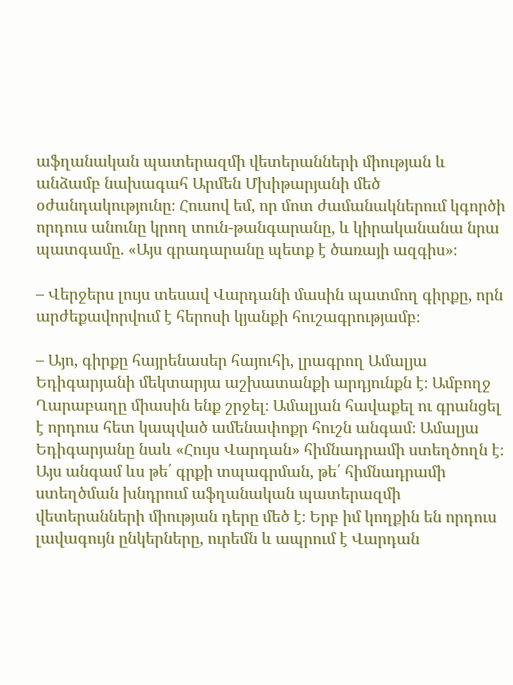աֆղանական պատերազմի վետերանների միության և անձամբ նախագահ Արմեն Մխիթարյանի մեծ օժանդակությունը։ Հուսով եմ, որ մոտ ժամանակներում կգործի որդուս անունը կրող տուն-թանգարանը, և կիրականանա նրա պատգամը. «Այս գրադարանը պետք է ծառայի ազգիս»։

– Վերջերս լույս տեսավ Վարդանի մասին պատմող գիրքը, որն արժեքավորվում է հերոսի կյանքի հուշագրությամբ։

– Այո, գիրքը հայրենասեր հայուհի, լրագրող Ամալյա Եդիգարյանի մեկտարյա աշխատանքի արդյունքն է։ Ամբողջ Ղարաբաղը միասին ենք շրջել։ Ամալյան հավաքել ու գրանցել է որդուս հետ կապված ամենափոքր հուշն անգամ։ Ամալյա Եդիգարյանը նաև «Հույս Վարդան» հիմնադրամի ստեղծողն է։ Այս անգամ ևս թե՛ գրքի տպագրման, թե՛ հիմնադրամի ստեղծման խնդրում աֆղանական պատերազմի վետերանների միության դերը մեծ է։ Երբ իմ կողքին են որդուս լավագույն ընկերները, ուրեմն և ապրում է Վարդան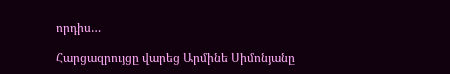որդիս…

Հարցազրույցը վարեց Արմինե Սիմոնյանը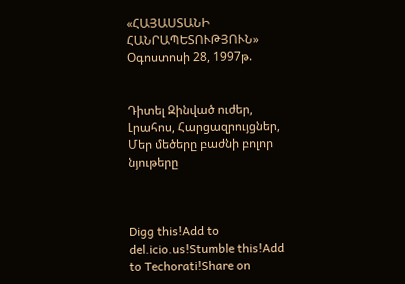«ՀԱՅԱՍՏԱՆԻ ՀԱՆՐԱՊԵՏՈՒԹՅՈՒՆ»
Օգոստոսի 28, 1997թ.


Դիտել Զինված ուժեր, Լրահոս, Հարցազրույցներ, Մեր մեծերը բաժնի բոլոր նյութերը



Digg this!Add to del.icio.us!Stumble this!Add to Techorati!Share on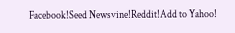Facebook!Seed Newsvine!Reddit!Add to Yahoo!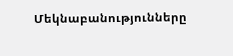Մեկնաբանությունները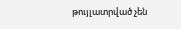թույլատրված չեն